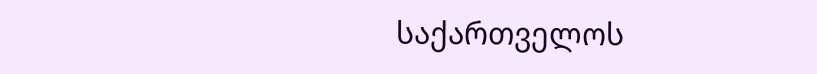საქართველოს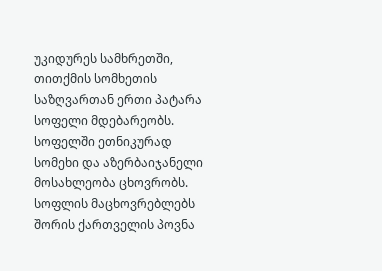უკიდურეს სამხრეთში, თითქმის სომხეთის საზღვართან ერთი პატარა სოფელი მდებარეობს. სოფელში ეთნიკურად სომეხი და აზერბაიჯანელი მოსახლეობა ცხოვრობს. სოფლის მაცხოვრებლებს შორის ქართველის პოვნა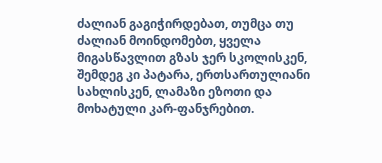ძალიან გაგიჭირდებათ, თუმცა თუ ძალიან მოინდომებთ, ყველა მიგასწავლით გზას ჯერ სკოლისკენ, შემდეგ კი პატარა, ერთსართულიანი სახლისკენ, ლამაზი ეზოთი და მოხატული კარ-ფანჯრებით.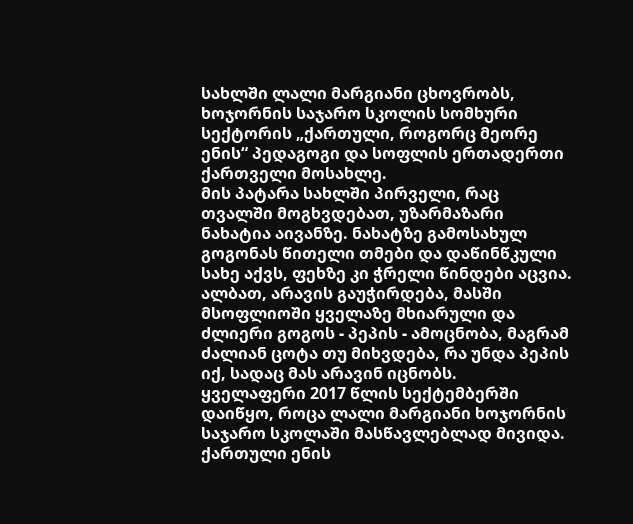სახლში ლალი მარგიანი ცხოვრობს, ხოჯორნის საჯარო სკოლის სომხური სექტორის „ქართული, როგორც მეორე ენის“ პედაგოგი და სოფლის ერთადერთი ქართველი მოსახლე.
მის პატარა სახლში პირველი, რაც თვალში მოგხვდებათ, უზარმაზარი ნახატია აივანზე. ნახატზე გამოსახულ გოგონას წითელი თმები და დაწინწკული სახე აქვს, ფეხზე კი ჭრელი წინდები აცვია. ალბათ, არავის გაუჭირდება, მასში მსოფლიოში ყველაზე მხიარული და ძლიერი გოგოს - პეპის - ამოცნობა, მაგრამ ძალიან ცოტა თუ მიხვდება, რა უნდა პეპის იქ, სადაც მას არავინ იცნობს.
ყველაფერი 2017 წლის სექტემბერში დაიწყო, როცა ლალი მარგიანი ხოჯორნის საჯარო სკოლაში მასწავლებლად მივიდა. ქართული ენის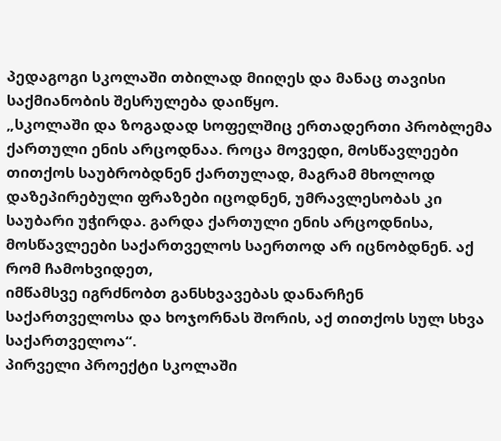პედაგოგი სკოლაში თბილად მიიღეს და მანაც თავისი საქმიანობის შესრულება დაიწყო.
„სკოლაში და ზოგადად სოფელშიც ერთადერთი პრობლემა ქართული ენის არცოდნაა. როცა მოვედი, მოსწავლეები თითქოს საუბრობდნენ ქართულად, მაგრამ მხოლოდ დაზეპირებული ფრაზები იცოდნენ, უმრავლესობას კი საუბარი უჭირდა. გარდა ქართული ენის არცოდნისა, მოსწავლეები საქართველოს საერთოდ არ იცნობდნენ. აქ რომ ჩამოხვიდეთ,
იმწამსვე იგრძნობთ განსხვავებას დანარჩენ საქართველოსა და ხოჯორნას შორის, აქ თითქოს სულ სხვა საქართველოა“.
პირველი პროექტი სკოლაში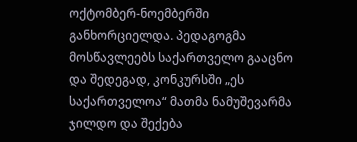ოქტომბერ-ნოემბერში განხორციელდა. პედაგოგმა მოსწავლეებს საქართველო გააცნო და შედეგად, კონკურსში „ეს საქართველოა“ მათმა ნამუშევარმა ჯილდო და შექება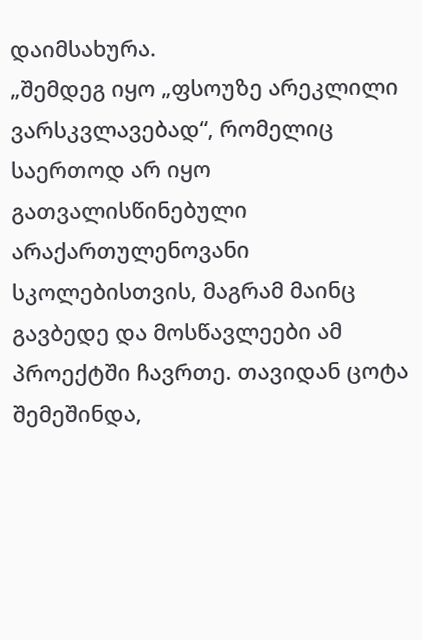დაიმსახურა.
„შემდეგ იყო „ფსოუზე არეკლილი ვარსკვლავებად“, რომელიც საერთოდ არ იყო გათვალისწინებული არაქართულენოვანი სკოლებისთვის, მაგრამ მაინც გავბედე და მოსწავლეები ამ პროექტში ჩავრთე. თავიდან ცოტა შემეშინდა,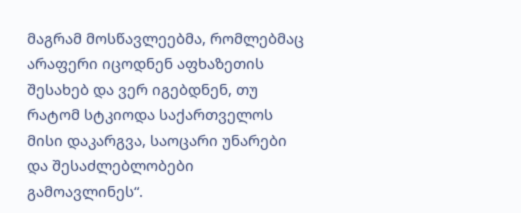მაგრამ მოსწავლეებმა, რომლებმაც არაფერი იცოდნენ აფხაზეთის შესახებ და ვერ იგებდნენ, თუ რატომ სტკიოდა საქართველოს მისი დაკარგვა, საოცარი უნარები და შესაძლებლობები გამოავლინეს“.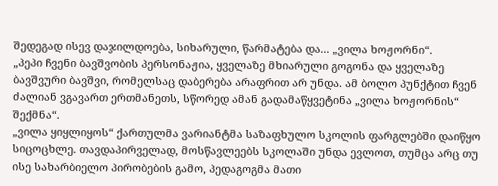შედეგად ისევ დაჯილდოება, სიხარული, წარმატება და... „ვილა ხოჟორნი“.
„პეპი ჩვენი ბავშვობის პერსონაჟია, ყველაზე მხიარული გოგონა და ყველაზე ბავშვური ბავშვი, რომელსაც დაბერება არაფრით არ უნდა. ამ ბოლო პუნქტით ჩვენ ძალიან ვგავართ ერთმანეთს, სწორედ ამან გადამაწყვეტინა „ვილა ხოჟორნის“ შექმნა“.
„ვილა ყიყლიყოს“ ქართულმა ვარიანტმა საზაფხულო სკოლის ფარგლებში დაიწყო სიცოცხლე. თავდაპირველად, მოსწავლეებს სკოლაში უნდა ევლოთ, თუმცა არც თუ ისე სახარბიელო პირობების გამო, პედაგოგმა მათი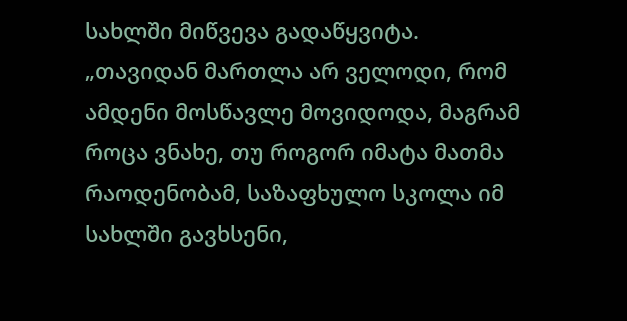სახლში მიწვევა გადაწყვიტა.
„თავიდან მართლა არ ველოდი, რომ ამდენი მოსწავლე მოვიდოდა, მაგრამ როცა ვნახე, თუ როგორ იმატა მათმა რაოდენობამ, საზაფხულო სკოლა იმ სახლში გავხსენი,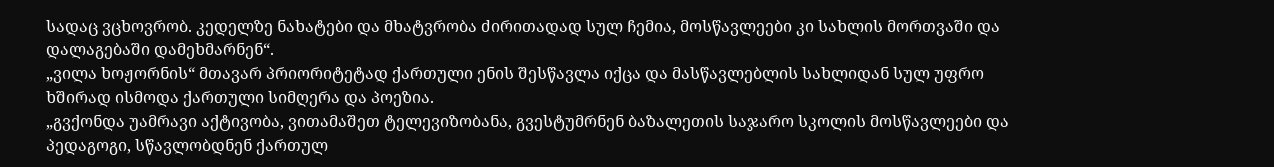სადაც ვცხოვრობ. კედელზე ნახატები და მხატვრობა ძირითადად სულ ჩემია, მოსწავლეები კი სახლის მორთვაში და დალაგებაში დამეხმარნენ“.
„ვილა ხოჟორნის“ მთავარ პრიორიტეტად ქართული ენის შესწავლა იქცა და მასწავლებლის სახლიდან სულ უფრო ხშირად ისმოდა ქართული სიმღერა და პოეზია.
„გვქონდა უამრავი აქტივობა, ვითამაშეთ ტელევიზობანა, გვესტუმრნენ ბაზალეთის საჯარო სკოლის მოსწავლეები და პედაგოგი, სწავლობდნენ ქართულ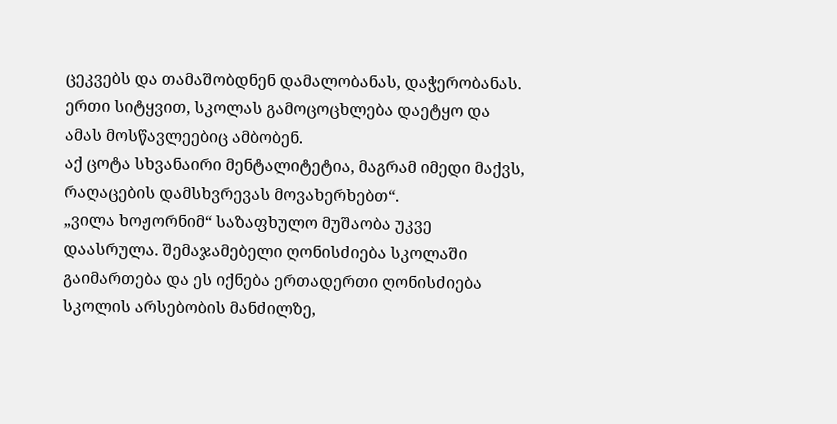ცეკვებს და თამაშობდნენ დამალობანას, დაჭერობანას. ერთი სიტყვით, სკოლას გამოცოცხლება დაეტყო და ამას მოსწავლეებიც ამბობენ.
აქ ცოტა სხვანაირი მენტალიტეტია, მაგრამ იმედი მაქვს, რაღაცების დამსხვრევას მოვახერხებთ“.
„ვილა ხოჟორნიმ“ საზაფხულო მუშაობა უკვე დაასრულა. შემაჯამებელი ღონისძიება სკოლაში გაიმართება და ეს იქნება ერთადერთი ღონისძიება სკოლის არსებობის მანძილზე,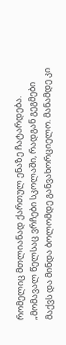რომელიც მთლიანად ქართულ ენაზე ჩატარდება.
„მომავალ წელსაც ვრჩები სკოლაში, რადგან გეგმები მაქვს და მინდა ბოლომდე განვახორციელო. მანამდე კი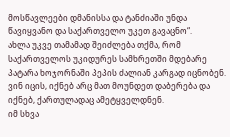მოსწავლეები დმანისსა და ტანძიაში უნდა წავიყვანო და საქართველო უკეთ გავაცნო“.
ახლა უკვე თამამად შეიძლება თქმა, რომ საქართველოს უკიდურეს სამხრეთში მდებარე პატარა ხოჯორნაში პეპის ძალიან კარგად იცნობენ. ვინ იცის, იქნებ არც მათ მოუნდეთ დაბერება და იქნებ, ქართულადაც ამეტყველდნენ.
იმ სხვა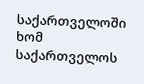საქართველოში ხომ საქართველოს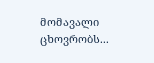მომავალი ცხოვრობს...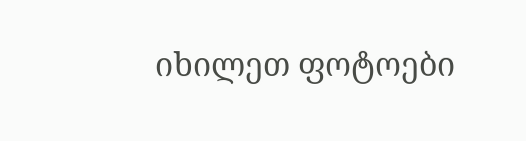იხილეთ ფოტოები